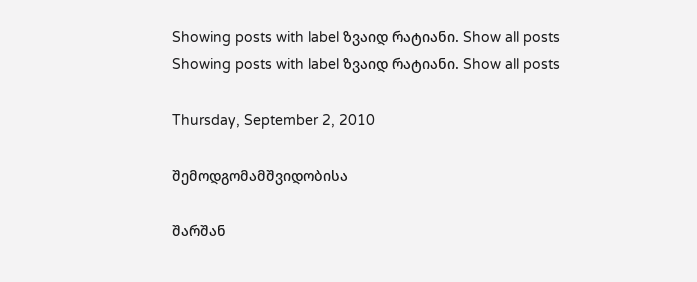Showing posts with label ზვაიდ რატიანი. Show all posts
Showing posts with label ზვაიდ რატიანი. Show all posts

Thursday, September 2, 2010

შემოდგომამშვიდობისა

შარშან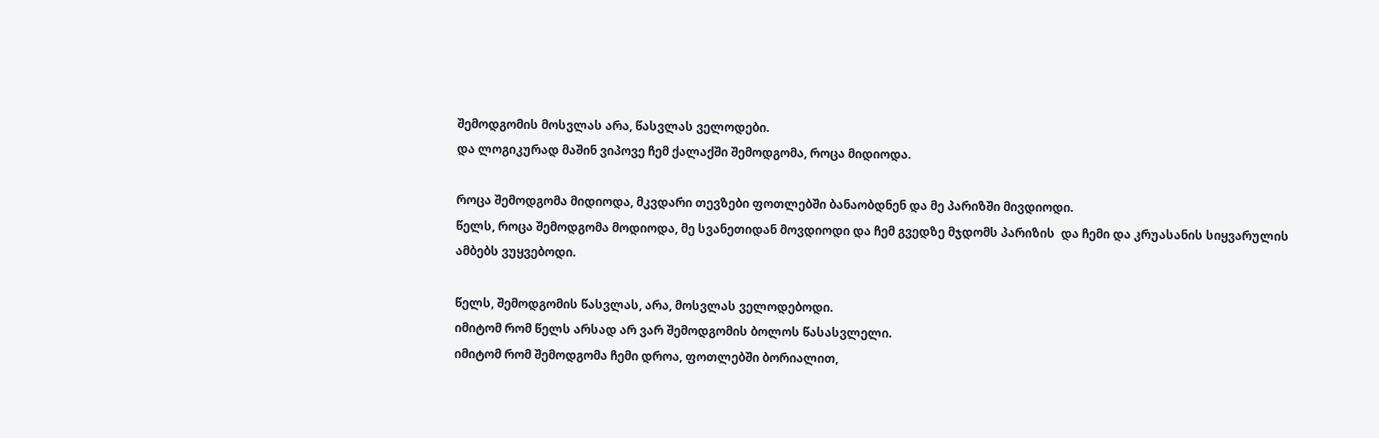შემოდგომის მოსვლას არა, წასვლას ველოდები.
და ლოგიკურად მაშინ ვიპოვე ჩემ ქალაქში შემოდგომა, როცა მიდიოდა.

როცა შემოდგომა მიდიოდა, მკვდარი თევზები ფოთლებში ბანაობდნენ და მე პარიზში მივდიოდი.
წელს, როცა შემოდგომა მოდიოდა, მე სვანეთიდან მოვდიოდი და ჩემ გვედზე მჯდომს პარიზის  და ჩემი და კრუასანის სიყვარულის ამბებს ვუყვებოდი.

წელს, შემოდგომის წასვლას, არა, მოსვლას ველოდებოდი.
იმიტომ რომ წელს არსად არ ვარ შემოდგომის ბოლოს წასასვლელი.
იმიტომ რომ შემოდგომა ჩემი დროა, ფოთლებში ბორიალით,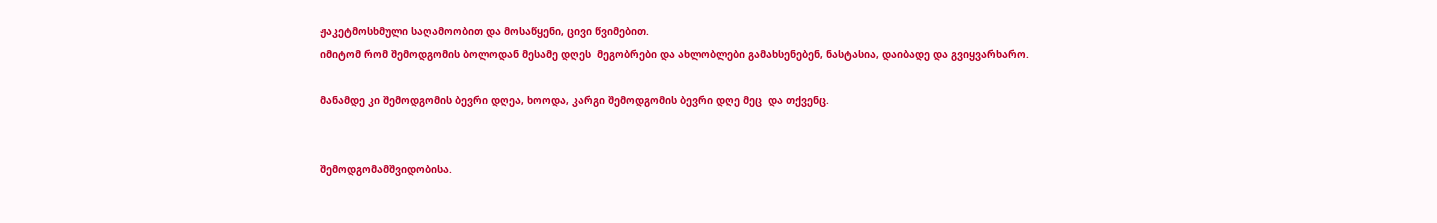ჟაკეტმოსხმული საღამოობით და მოსაწყენი, ცივი წვიმებით.
იმიტომ რომ შემოდგომის ბოლოდან მესამე დღეს  მეგობრები და ახლობლები გამახსენებენ, ნასტასია, დაიბადე და გვიყვარხარო.

მანამდე კი შემოდგომის ბევრი დღეა, ხოოდა, კარგი შემოდგომის ბევრი დღე მეც  და თქვენც.


შემოდგომამშვიდობისა.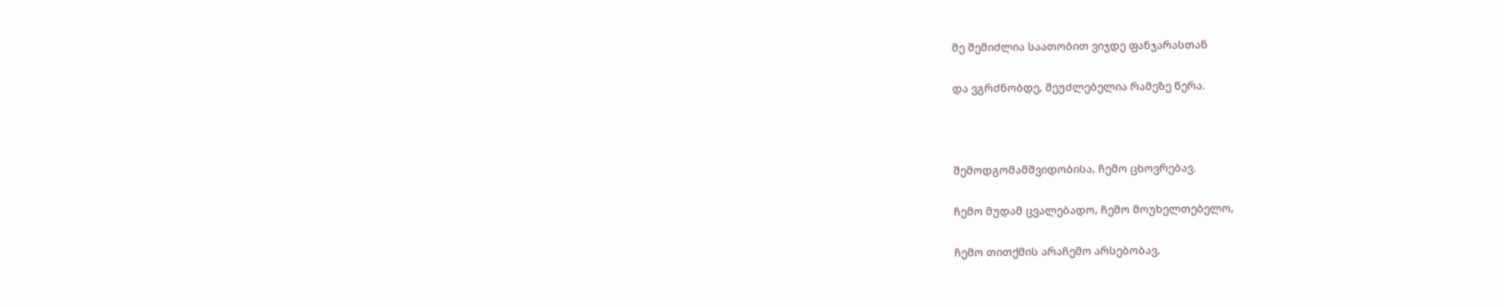მე შემიძლია საათობით ვიჯდე ფანჯარასთან

და ვგრძნობდე, შეუძლებელია რამეზე წერა.



შემოდგომამშვიდობისა, ჩემო ცხოვრებავ.

ჩემო მუდამ ცვალებადო, ჩემო მოუხელთებელო,

ჩემო თითქმის არაჩემო არსებობავ,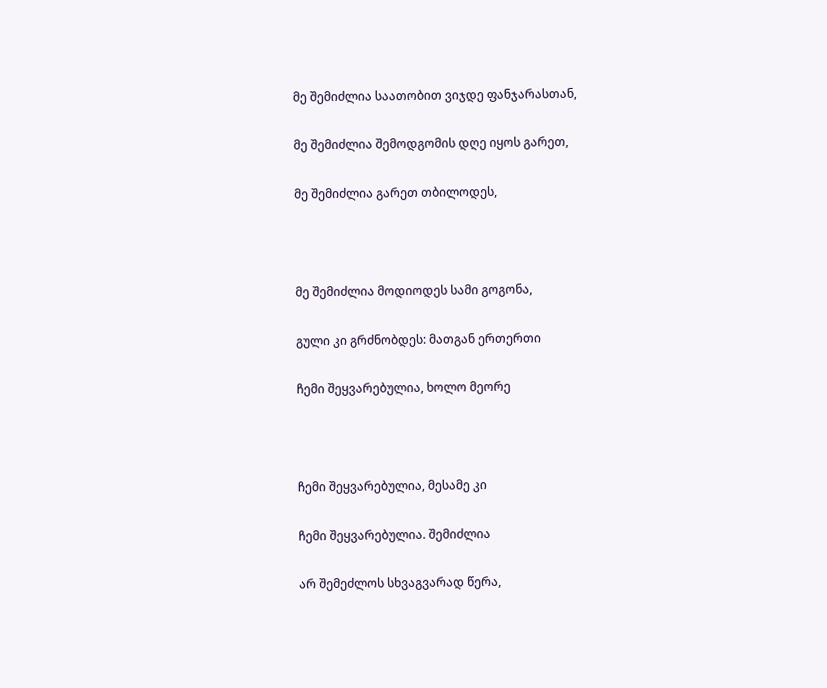მე შემიძლია საათობით ვიჯდე ფანჯარასთან,

მე შემიძლია შემოდგომის დღე იყოს გარეთ,

მე შემიძლია გარეთ თბილოდეს,



მე შემიძლია მოდიოდეს სამი გოგონა,

გული კი გრძნობდეს: მათგან ერთერთი

ჩემი შეყვარებულია, ხოლო მეორე



ჩემი შეყვარებულია, მესამე კი

ჩემი შეყვარებულია. შემიძლია

არ შემეძლოს სხვაგვარად წერა,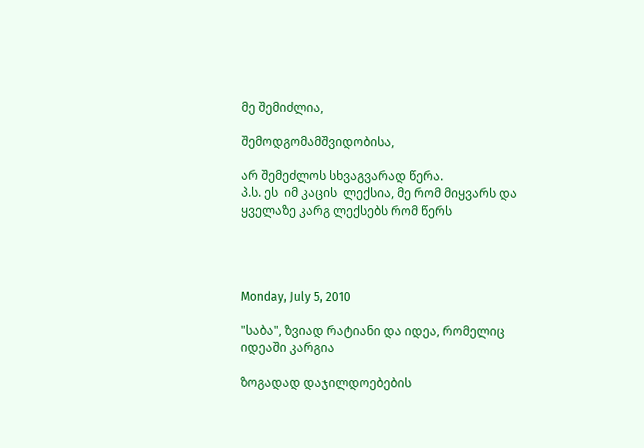მე შემიძლია,

შემოდგომამშვიდობისა,

არ შემეძლოს სხვაგვარად წერა.
პ.ს. ეს  იმ კაცის  ლექსია, მე რომ მიყვარს და ყველაზე კარგ ლექსებს რომ წერს




Monday, July 5, 2010

"საბა", ზვიად რატიანი და იდეა, რომელიც იდეაში კარგია

ზოგადად დაჯილდოებების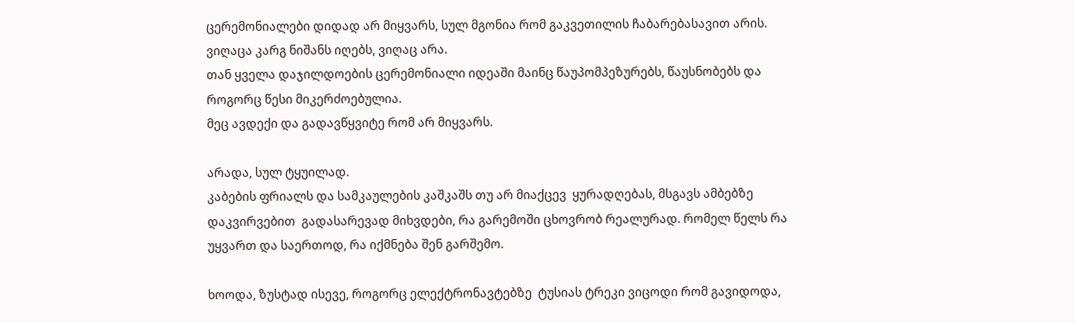ცერემონიალები დიდად არ მიყვარს, სულ მგონია რომ გაკვეთილის ჩაბარებასავით არის.
ვიღაცა კარგ ნიშანს იღებს, ვიღაც არა.
თან ყველა დაჯილდოების ცერემონიალი იდეაში მაინც წაუპომპეზურებს, წაუსნობებს და როგორც წესი მიკერძოებულია.
მეც ავდექი და გადავწყვიტე რომ არ მიყვარს.

არადა, სულ ტყუილად.
კაბების ფრიალს და სამკაულების კაშკაშს თუ არ მიაქცევ  ყურადღებას, მსგავს ამბებზე დაკვირვებით  გადასარევად მიხვდები, რა გარემოში ცხოვრობ რეალურად. რომელ წელს რა უყვართ და საერთოდ, რა იქმნება შენ გარშემო.

ხოოდა, ზუსტად ისევე, როგორც ელექტრონავტებზე  ტუსიას ტრეკი ვიცოდი რომ გავიდოდა,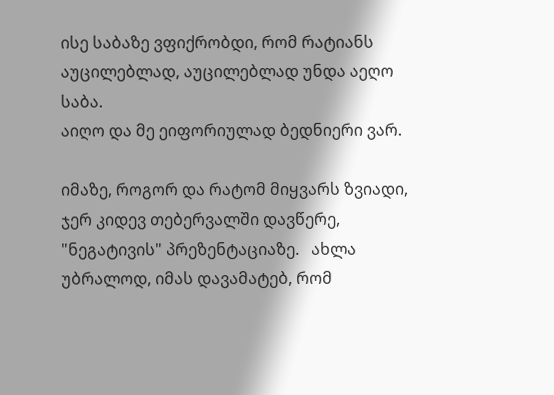ისე საბაზე ვფიქრობდი, რომ რატიანს აუცილებლად, აუცილებლად უნდა აეღო საბა.
აიღო და მე ეიფორიულად ბედნიერი ვარ.

იმაზე, როგორ და რატომ მიყვარს ზვიადი, ჯერ კიდევ თებერვალში დავწერე, "ნეგატივის" პრეზენტაციაზე.   ახლა უბრალოდ, იმას დავამატებ, რომ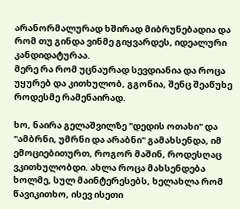არანორმალურად ხშირად მიბრუნებადია და რომ თუ გინდა ვინმე გიყვარდეს, იდეალური კანდიდატურაა.
მერე რა რომ უცნაურად სევდიანია და როცა უყურებ და კითხულობ, გგონია, შენც შეაწუხე როდესმე რამენაირად.

ხო, ნაირა გელაშვილზე "დედის ოთახი" და "ამბრნი, უმრნი და არაბნი" გამახსენდა, იმ ემოციებითურთ, როგორ მაშინ, როდესღაც ვკითხულობდი. ახლა როცა მახსენდება ხოლმე, სულ მაინტერესებს, ხელახლა რომ წავიკითხო, ისევ ისეთი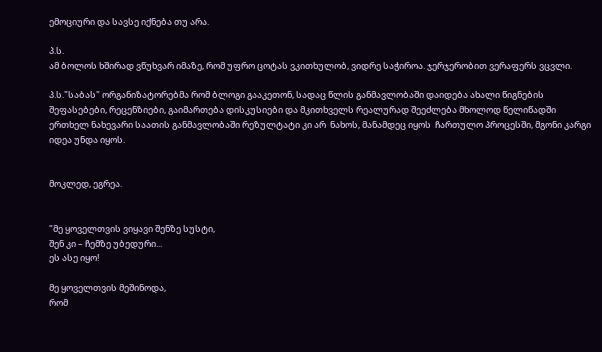ემოციური და სავსე იქნება თუ არა.

პ.ს.
ამ ბოლოს ხშირად ვწუხვარ იმაზე, რომ უფრო ცოტას ვკითხულობ, ვიდრე საჭიროა. ჯერჯერობით ვერაფერს ვცვლი.

პ.ს."საბას" ორგანიზატორებმა რომ ბლოგი გააკეთონ, სადაც წლის განმავლობაში დაიდება ახალი წიგნების შეფასებები, რეცენზიები, გაიმართება დისკუსიები და მკითხველს რეალურად შეეძლება მხოლოდ წელიწადში ერთხელ ნახევარი საათის განმავლობაში რეზულტატი კი არ  ნახოს, მანამდეც იყოს  ჩართულო პროცესში, მგონი კარგი იდეა უნდა იყოს.


მოკლედ, ეგრეა.


"მე ყოველთვის ვიყავი შენზე სუსტი,
შენ კი – ჩემზე უბედური...
ეს ასე იყო!

მე ყოველთვის მეშინოდა,
რომ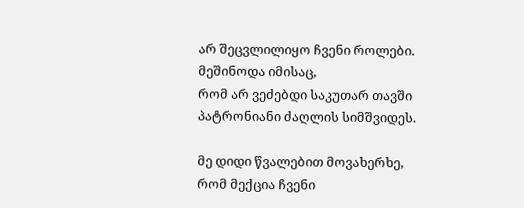არ შეცვლილიყო ჩვენი როლები.
მეშინოდა იმისაც,
რომ არ ვეძებდი საკუთარ თავში
პატრონიანი ძაღლის სიმშვიდეს.

მე დიდი წვალებით მოვახერხე,
რომ მექცია ჩვენი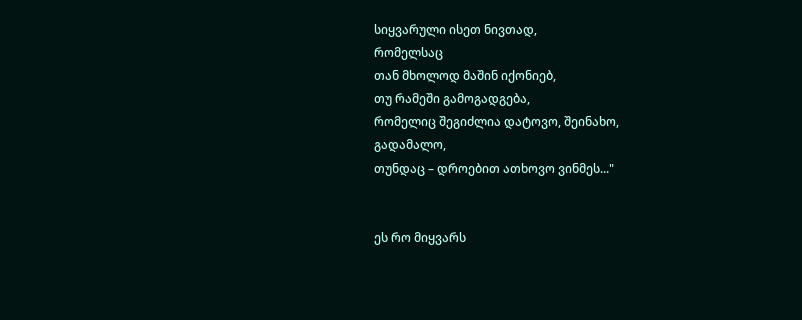სიყვარული ისეთ ნივთად,
რომელსაც
თან მხოლოდ მაშინ იქონიებ,
თუ რამეში გამოგადგება,
რომელიც შეგიძლია დატოვო, შეინახო,
გადამალო,
თუნდაც – დროებით ათხოვო ვინმეს..."


ეს რო მიყვარს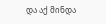და აქ მინდა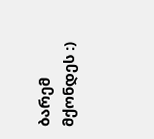ბარემ მქონდეს :)